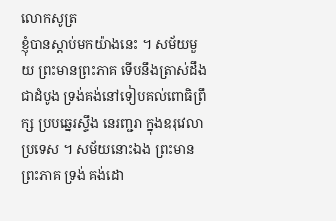លោកសូត្រ
ខ្ញុំបានស្តាប់មកយ៉ាងនេះ ។ សម័យមួយ ព្រះមានព្រះភាគ ទើបនឹងត្រាស់ដឹងជាដំបូង ទ្រង់គង់នៅទៀបគល់ពោធិព្រឹក្ស ប្របឆ្នេរស្ទឹង នេរញ្ជរា ក្នុងឧរុវេលាប្រទេស ។ សម័យនោះឯង ព្រះមានព្រះភាគ ទ្រង់ គង់ដោ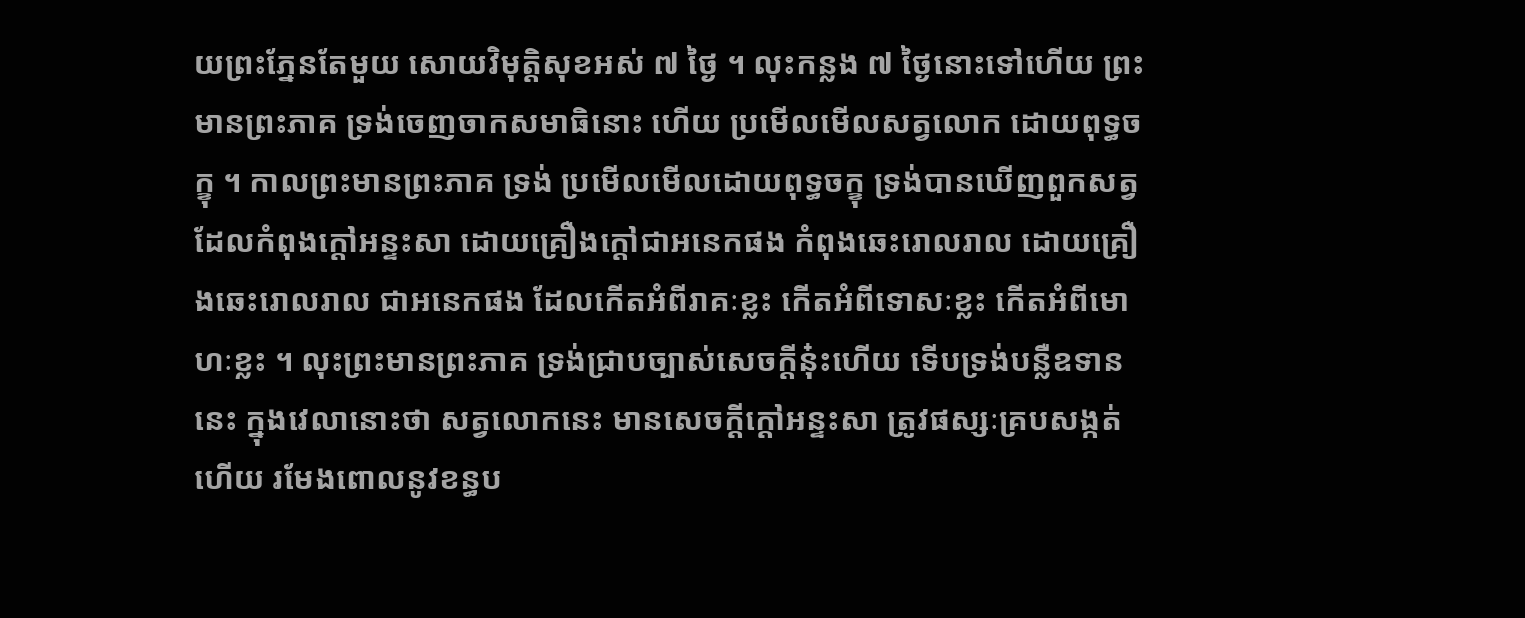យព្រះភ្នែនតែមួយ សោយវិមុត្តិសុខអស់ ៧ ថ្ងៃ ។ លុះកន្លង ៧ ថ្ងៃនោះទៅហើយ ព្រះមានព្រះភាគ ទ្រង់ចេញចាកសមាធិនោះ ហើយ ប្រមើលមើលសត្វលោក ដោយពុទ្ធចក្ខុ ។ កាលព្រះមានព្រះភាគ ទ្រង់ ប្រមើលមើលដោយពុទ្ធចក្ខុ ទ្រង់បានឃើញពួកសត្វដែលកំពុងក្តៅអន្ទះសា ដោយគ្រឿងក្តៅជាអនេកផង កំពុងឆេះរោលរាល ដោយគ្រឿងឆេះរោលរាល ជាអនេកផង ដែលកើតអំពីរាគៈខ្លះ កើតអំពីទោសៈខ្លះ កើតអំពីមោហៈខ្លះ ។ លុះព្រះមានព្រះភាគ ទ្រង់ជ្រាបច្បាស់សេចក្តីនុ៎ះហើយ ទើបទ្រង់បន្លឺឧទាន នេះ ក្នុងវេលានោះថា សត្វលោកនេះ មានសេចក្តីក្តៅអន្ទះសា ត្រូវផស្សៈគ្របសង្កត់ ហើយ រមែងពោលនូវខន្ធប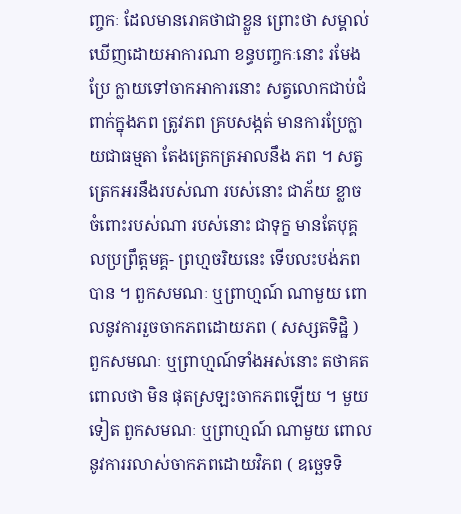ញ្ចកៈ ដែលមានរោគថាជាខ្លួន ព្រោះថា សម្គាល់ឃើញដោយអាការណា ខន្ធបញ្ចកៈនោះ រមែងប្រែ ក្លាយទៅចាកអាការនោះ សត្វលោកជាប់ជំពាក់ក្នុងភព ត្រូវភព គ្របសង្កត់ មានការប្រែក្លាយជាធម្មតា តែងត្រេកត្រអាលនឹង ភព ។ សត្វត្រេកអរនឹងរបស់ណា របស់នោះ ជាភ័យ ខ្លាច ចំពោះរបស់ណា របស់នោះ ជាទុក្ខ មានតែបុគ្គលប្រព្រឹត្តមគ្គ- ព្រហ្មចរិយនេះ ទើបលះបង់ភពបាន ។ ពួកសមណៈ ឬព្រាហ្មណ៍ ណាមួយ ពោលនូវការរួចចាកភពដោយភព ( សស្សតទិដ្ឋិ ) ពួកសមណៈ ឬព្រាហ្មណ៍ទាំងអស់នោះ តថាគតពោលថា មិន ផុតស្រឡះចាកភពឡើយ ។ មួយទៀត ពួកសមណៈ ឬព្រាហ្មណ៍ ណាមួយ ពោលនូវការរលាស់ចាកភពដោយវិភព ( ឧច្ឆេទទិ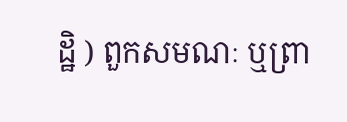ដ្ឋិ ) ពួកសមណៈ ឬព្រា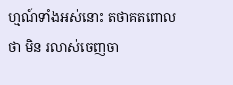ហ្មណ៍ទាំងអស់នោះ តថាគតពោលថា មិន រលាស់ចេញចា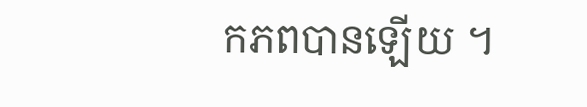កភពបានឡើយ ។